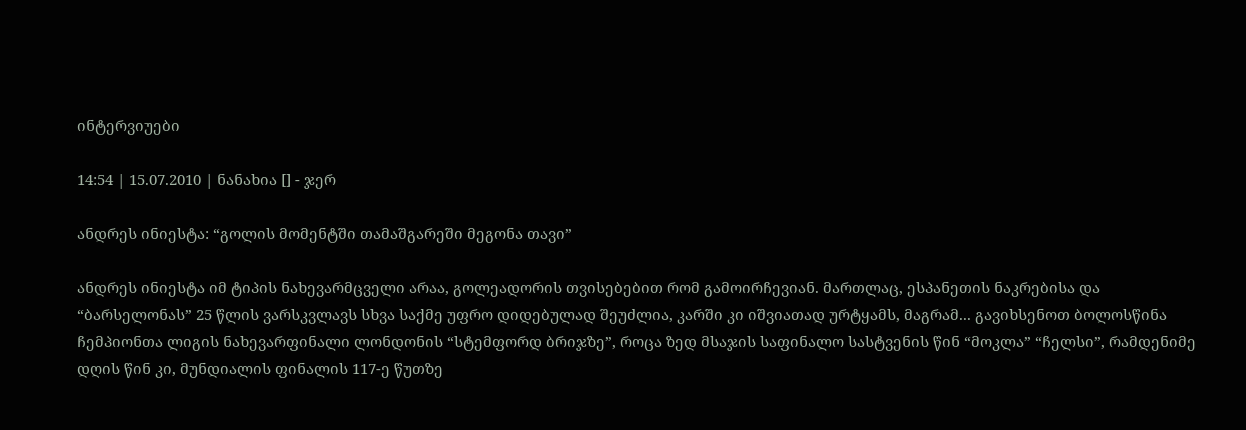ინტერვიუები

14:54 | 15.07.2010 | ნანახია [] - ჯერ

ანდრეს ინიესტა: “გოლის მომენტში თამაშგარეში მეგონა თავი”

ანდრეს ინიესტა იმ ტიპის ნახევარმცველი არაა, გოლეადორის თვისებებით რომ გამოირჩევიან. მართლაც, ესპანეთის ნაკრებისა და “ბარსელონას” 25 წლის ვარსკვლავს სხვა საქმე უფრო დიდებულად შეუძლია, კარში კი იშვიათად ურტყამს, მაგრამ... გავიხსენოთ ბოლოსწინა ჩემპიონთა ლიგის ნახევარფინალი ლონდონის “სტემფორდ ბრიჯზე”, როცა ზედ მსაჯის საფინალო სასტვენის წინ “მოკლა” “ჩელსი”, რამდენიმე დღის წინ კი, მუნდიალის ფინალის 117-ე წუთზე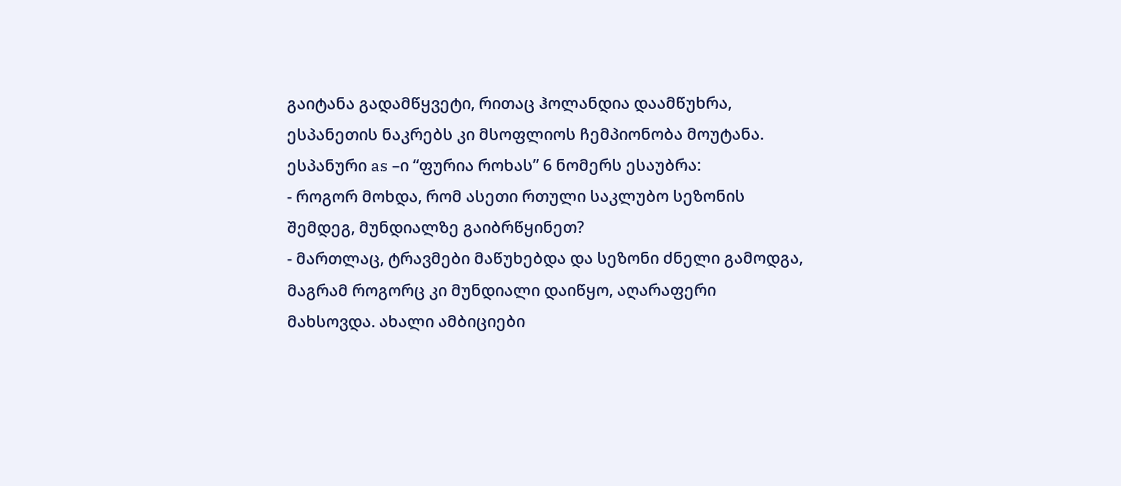გაიტანა გადამწყვეტი, რითაც ჰოლანდია დაამწუხრა, ესპანეთის ნაკრებს კი მსოფლიოს ჩემპიონობა მოუტანა.
ესპანური as –ი “ფურია როხას” 6 ნომერს ესაუბრა:
- როგორ მოხდა, რომ ასეთი რთული საკლუბო სეზონის შემდეგ, მუნდიალზე გაიბრწყინეთ?
- მართლაც, ტრავმები მაწუხებდა და სეზონი ძნელი გამოდგა, მაგრამ როგორც კი მუნდიალი დაიწყო, აღარაფერი მახსოვდა. ახალი ამბიციები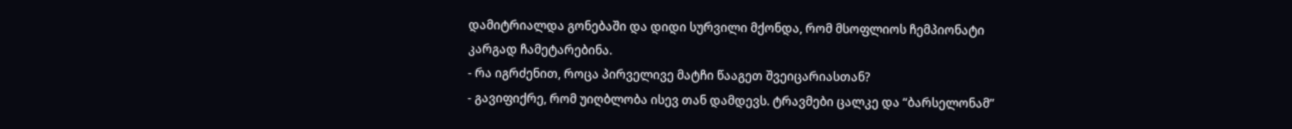დამიტრიალდა გონებაში და დიდი სურვილი მქონდა, რომ მსოფლიოს ჩემპიონატი კარგად ჩამეტარებინა.
- რა იგრძენით, როცა პირველივე მატჩი წააგეთ შვეიცარიასთან?
- გავიფიქრე, რომ უიღბლობა ისევ თან დამდევს. ტრავმები ცალკე და “ბარსელონამ”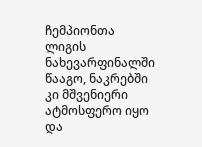ჩემპიონთა ლიგის ნახევარფინალში წააგო, ნაკრებში კი მშვენიერი ატმოსფერო იყო და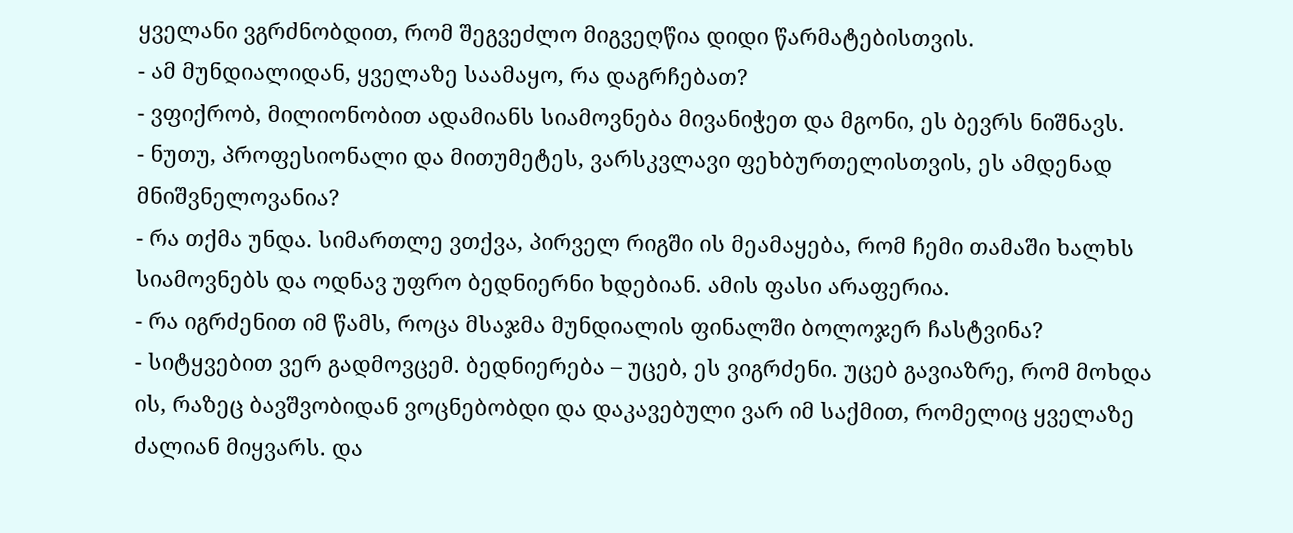ყველანი ვგრძნობდით, რომ შეგვეძლო მიგვეღწია დიდი წარმატებისთვის.
- ამ მუნდიალიდან, ყველაზე საამაყო, რა დაგრჩებათ?
- ვფიქრობ, მილიონობით ადამიანს სიამოვნება მივანიჭეთ და მგონი, ეს ბევრს ნიშნავს.
- ნუთუ, პროფესიონალი და მითუმეტეს, ვარსკვლავი ფეხბურთელისთვის, ეს ამდენად მნიშვნელოვანია?
- რა თქმა უნდა. სიმართლე ვთქვა, პირველ რიგში ის მეამაყება, რომ ჩემი თამაში ხალხს სიამოვნებს და ოდნავ უფრო ბედნიერნი ხდებიან. ამის ფასი არაფერია.
- რა იგრძენით იმ წამს, როცა მსაჯმა მუნდიალის ფინალში ბოლოჯერ ჩასტვინა?
- სიტყვებით ვერ გადმოვცემ. ბედნიერება – უცებ, ეს ვიგრძენი. უცებ გავიაზრე, რომ მოხდა ის, რაზეც ბავშვობიდან ვოცნებობდი და დაკავებული ვარ იმ საქმით, რომელიც ყველაზე ძალიან მიყვარს. და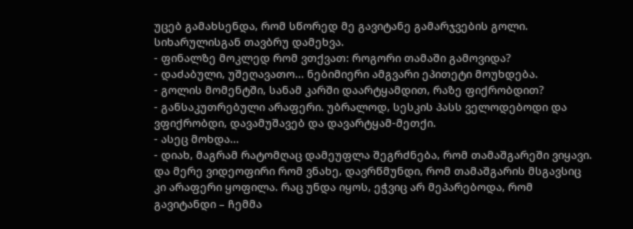უცებ გამახსენდა, რომ სწორედ მე გავიტანე გამარჯვების გოლი. სიხარულისგან თავბრუ დამეხვა.
- ფინალზე მოკლედ რომ ვთქვათ: როგორი თამაში გამოვიდა?
- დაძაბული, უშეღავათო... ნებიმიერი ამგვარი ეპითეტი მოუხდება.
- გოლის მომენტში, სანამ კარში დაარტყამდით, რაზე ფიქრობდით?
- განსაკუთრებული არაფერი. უბრალოდ, სესკის პასს ველოდებოდი და ვფიქრობდი, დავამუშავებ და დავარტყამ-მეთქი.
- ასეც მოხდა...
- დიახ, მაგრამ რატომღაც დამეუფლა შეგრძნება, რომ თამაშგარეში ვიყავი. და მერე ვიდეოფირი რომ ვნახე, დავრწმუნდი, რომ თამაშგარის მსგავსიც კი არაფერი ყოფილა. რაც უნდა იყოს, ეჭვიც არ მეპარებოდა, რომ გავიტანდი – ჩემმა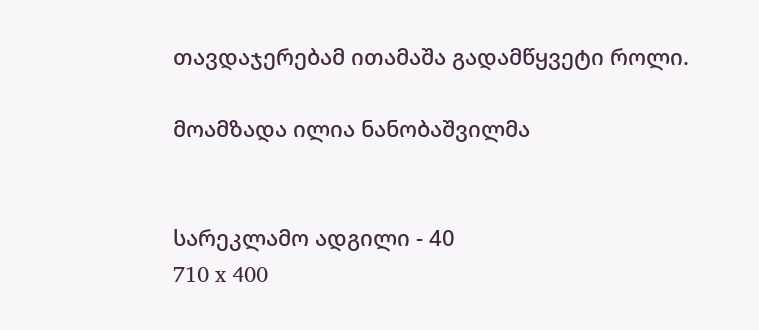თავდაჯერებამ ითამაშა გადამწყვეტი როლი.

მოამზადა ილია ნანობაშვილმა


სარეკლამო ადგილი - 40
710 x 400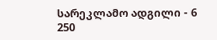სარეკლამო ადგილი - 6
250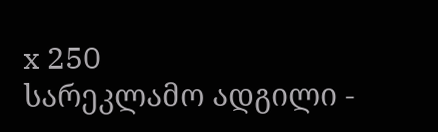x 250
სარეკლამო ადგილი -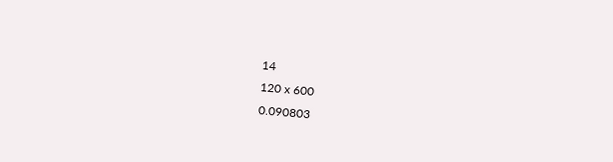14
120 x 600
0.090803